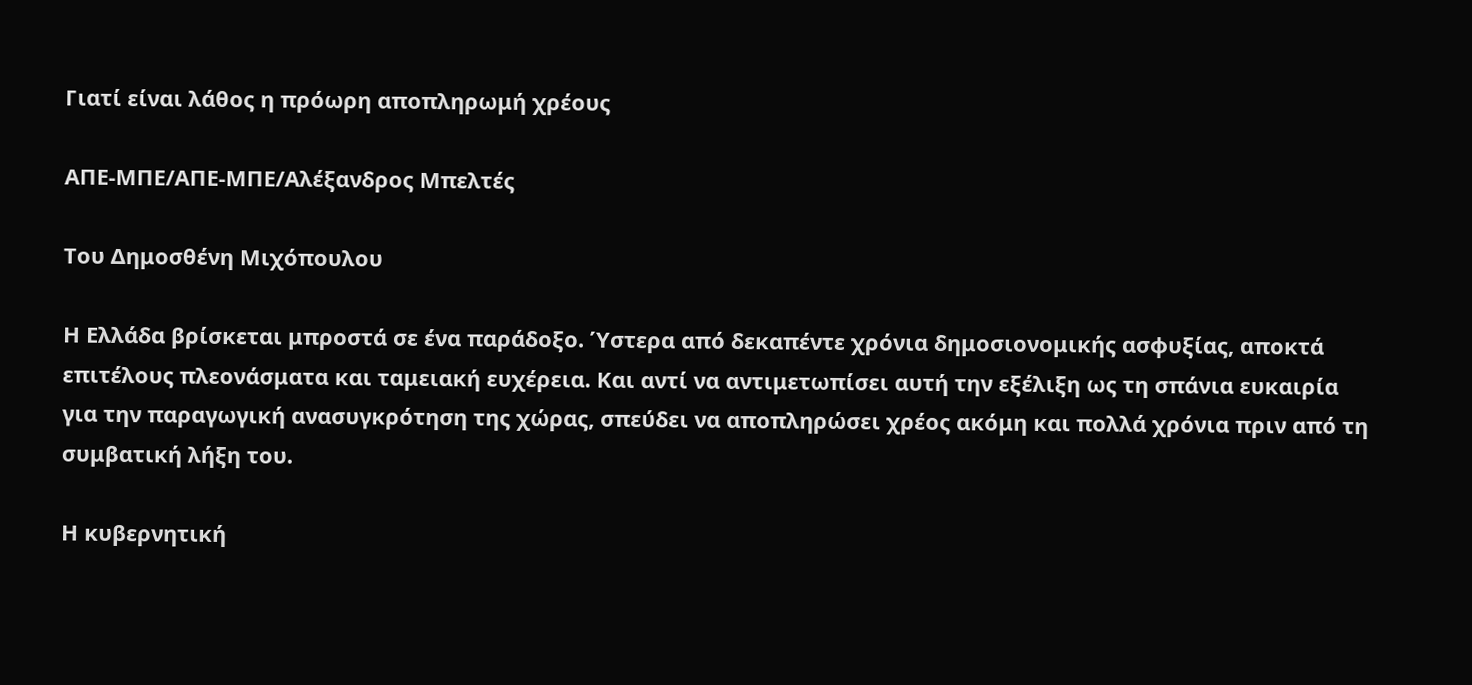Γιατί είναι λάθος η πρόωρη αποπληρωμή χρέους

ΑΠΕ-ΜΠΕ/ΑΠΕ-ΜΠΕ/Αλέξανδρος Μπελτές

Του Δημοσθένη Μιχόπουλου

Η Ελλάδα βρίσκεται μπροστά σε ένα παράδοξο. Ύστερα από δεκαπέντε χρόνια δημοσιονομικής ασφυξίας, αποκτά επιτέλους πλεονάσματα και ταμειακή ευχέρεια. Και αντί να αντιμετωπίσει αυτή την εξέλιξη ως τη σπάνια ευκαιρία για την παραγωγική ανασυγκρότηση της χώρας, σπεύδει να αποπληρώσει χρέος ακόμη και πολλά χρόνια πριν από τη συμβατική λήξη του.

Η κυβερνητική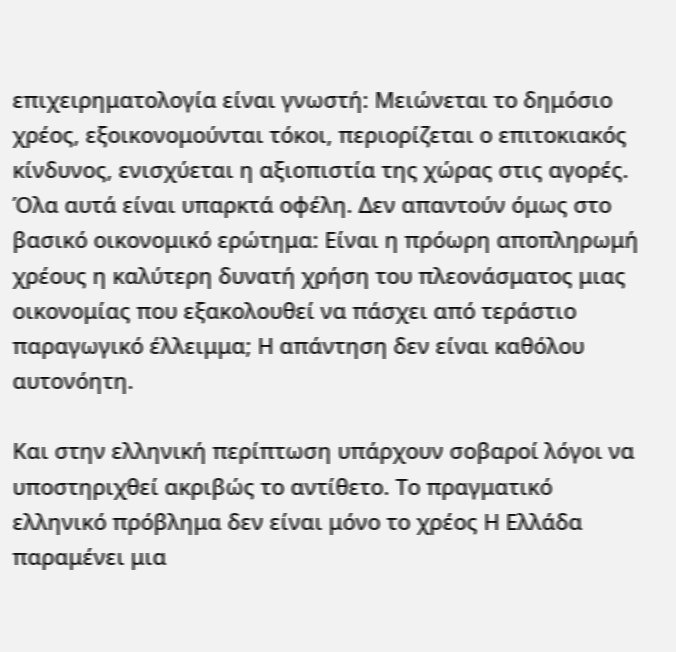επιχειρηματολογία είναι γνωστή: Μειώνεται το δημόσιο χρέος, εξοικονομούνται τόκοι, περιορίζεται ο επιτοκιακός κίνδυνος, ενισχύεται η αξιοπιστία της χώρας στις αγορές. Όλα αυτά είναι υπαρκτά οφέλη. Δεν απαντούν όμως στο βασικό οικονομικό ερώτημα: Είναι η πρόωρη αποπληρωμή χρέους η καλύτερη δυνατή χρήση του πλεονάσματος μιας οικονομίας που εξακολουθεί να πάσχει από τεράστιο παραγωγικό έλλειμμα; Η απάντηση δεν είναι καθόλου αυτονόητη.

Και στην ελληνική περίπτωση υπάρχουν σοβαροί λόγοι να υποστηριχθεί ακριβώς το αντίθετο. Το πραγματικό ελληνικό πρόβλημα δεν είναι μόνο το χρέος Η Ελλάδα παραμένει μια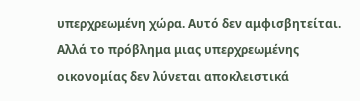υπερχρεωμένη χώρα. Αυτό δεν αμφισβητείται. Αλλά το πρόβλημα μιας υπερχρεωμένης οικονομίας δεν λύνεται αποκλειστικά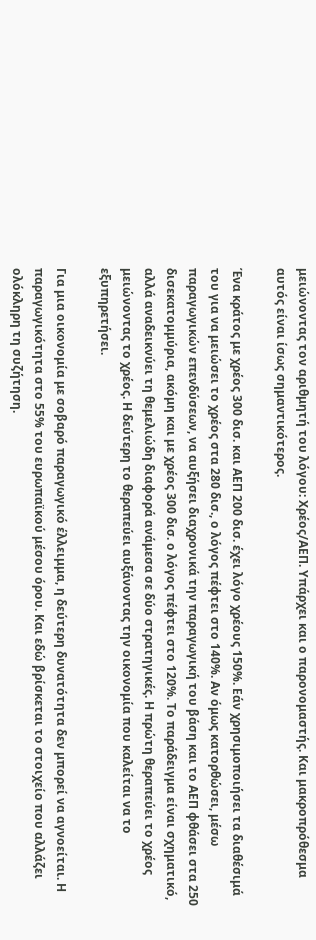μειώνοντας τον αριθμητή του λόγου: Χρέος/ΑΕΠ. Υπάρχει και ο παρονομαστής. Και μακροπρόθεσμα αυτός είναι ίσως σημαντικότερος.

Ένα κράτος με χρέος 300 δισ. και ΑΕΠ 200 δισ. έχει λόγο χρέους 150%. Εάν χρησιμοποιήσει τα διαθέσιμά του για να μειώσει το χρέος στα 280 δισ., ο λόγος πέφτει στο 140%. Αν όμως κατορθώσει, μέσω παραγωγικών επενδύσεων, να αυξήσει διαχρονικά την παραγωγική του βάση και το ΑΕΠ φθάσει στα 250 δισεκατομμύρια, ακόμη και με χρέος 300 δισ. ο λόγος πέφτει στο 120%. Το παράδειγμα είναι σχηματικό, αλλά αναδεικνύει τη θεμελιώδη διαφορά ανάμεσα σε δύο στρατηγικές. Η πρώτη θεραπεύει το χρέος μειώνοντας το χρέος. Η δεύτερη το θεραπεύει αυξάνοντας την οικονομία που καλείται να το εξυπηρετήσει.

Για μια οικονομία με σοβαρό παραγωγικό έλλειμμα, η δεύτερη δυνατότητα δεν μπορεί να αγνοείται. Η παραγωγικότητα στο 55% του ευρωπαϊκού μέσου όρου. Και εδώ βρίσκεται το στοιχείο που αλλάζει ολόκληρη τη συζήτηση.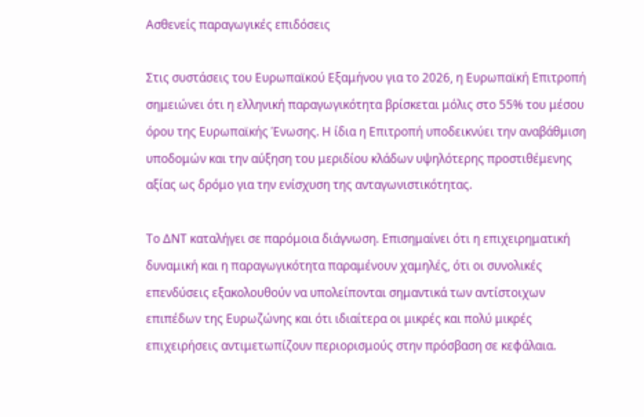Ασθενείς παραγωγικές επιδόσεις

Στις συστάσεις του Ευρωπαϊκού Εξαμήνου για το 2026, η Ευρωπαϊκή Επιτροπή σημειώνει ότι η ελληνική παραγωγικότητα βρίσκεται μόλις στο 55% του μέσου όρου της Ευρωπαϊκής Ένωσης. Η ίδια η Επιτροπή υποδεικνύει την αναβάθμιση υποδομών και την αύξηση του μεριδίου κλάδων υψηλότερης προστιθέμενης αξίας ως δρόμο για την ενίσχυση της ανταγωνιστικότητας.

Το ΔΝΤ καταλήγει σε παρόμοια διάγνωση. Επισημαίνει ότι η επιχειρηματική δυναμική και η παραγωγικότητα παραμένουν χαμηλές, ότι οι συνολικές επενδύσεις εξακολουθούν να υπολείπονται σημαντικά των αντίστοιχων επιπέδων της Ευρωζώνης και ότι ιδιαίτερα οι μικρές και πολύ μικρές επιχειρήσεις αντιμετωπίζουν περιορισμούς στην πρόσβαση σε κεφάλαια.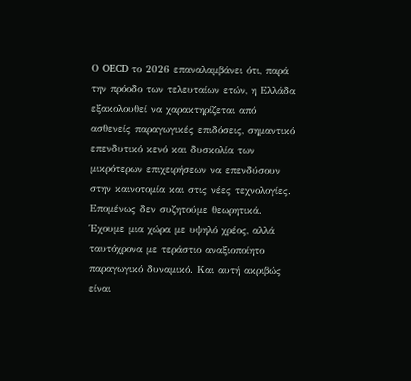Ο OECD το 2026 επαναλαμβάνει ότι, παρά την πρόοδο των τελευταίων ετών, η Ελλάδα εξακολουθεί να χαρακτηρίζεται από ασθενείς παραγωγικές επιδόσεις, σημαντικό επενδυτικό κενό και δυσκολία των μικρότερων επιχειρήσεων να επενδύσουν στην καινοτομία και στις νέες τεχνολογίες. Επομένως δεν συζητούμε θεωρητικά. Έχουμε μια χώρα με υψηλό χρέος, αλλά ταυτόχρονα με τεράστιο αναξιοποίητο παραγωγικό δυναμικό. Και αυτή ακριβώς είναι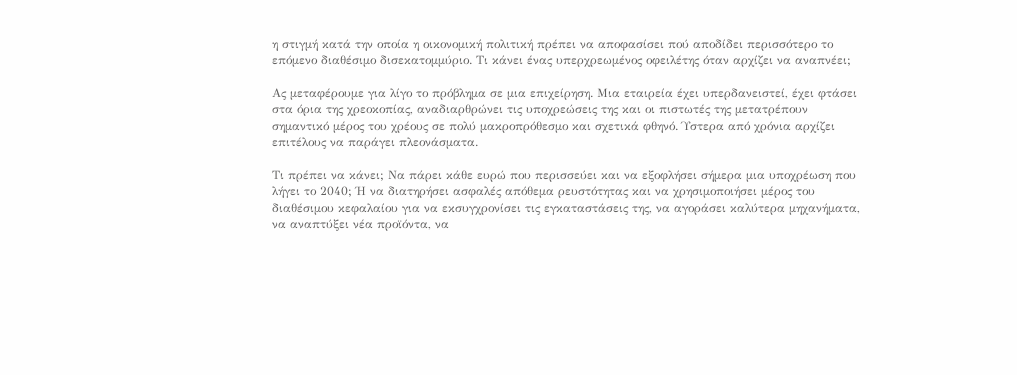η στιγμή κατά την οποία η οικονομική πολιτική πρέπει να αποφασίσει πού αποδίδει περισσότερο το επόμενο διαθέσιμο δισεκατομμύριο. Τι κάνει ένας υπερχρεωμένος οφειλέτης όταν αρχίζει να αναπνέει;

Ας μεταφέρουμε για λίγο το πρόβλημα σε μια επιχείρηση. Μια εταιρεία έχει υπερδανειστεί, έχει φτάσει στα όρια της χρεοκοπίας, αναδιαρθρώνει τις υποχρεώσεις της και οι πιστωτές της μετατρέπουν σημαντικό μέρος του χρέους σε πολύ μακροπρόθεσμο και σχετικά φθηνό. Ύστερα από χρόνια αρχίζει επιτέλους να παράγει πλεονάσματα.

Τι πρέπει να κάνει; Να πάρει κάθε ευρώ που περισσεύει και να εξοφλήσει σήμερα μια υποχρέωση που λήγει το 2040; Ή να διατηρήσει ασφαλές απόθεμα ρευστότητας και να χρησιμοποιήσει μέρος του διαθέσιμου κεφαλαίου για να εκσυγχρονίσει τις εγκαταστάσεις της, να αγοράσει καλύτερα μηχανήματα, να αναπτύξει νέα προϊόντα, να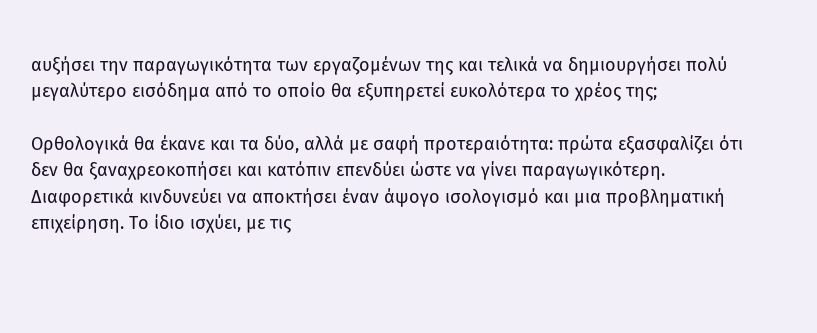αυξήσει την παραγωγικότητα των εργαζομένων της και τελικά να δημιουργήσει πολύ μεγαλύτερο εισόδημα από το οποίο θα εξυπηρετεί ευκολότερα το χρέος της;

Ορθολογικά θα έκανε και τα δύο, αλλά με σαφή προτεραιότητα: πρώτα εξασφαλίζει ότι δεν θα ξαναχρεοκοπήσει και κατόπιν επενδύει ώστε να γίνει παραγωγικότερη. Διαφορετικά κινδυνεύει να αποκτήσει έναν άψογο ισολογισμό και μια προβληματική επιχείρηση. Το ίδιο ισχύει, με τις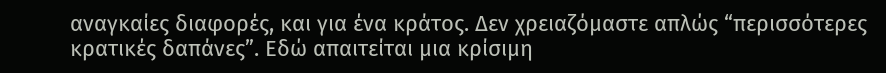αναγκαίες διαφορές, και για ένα κράτος. Δεν χρειαζόμαστε απλώς “περισσότερες κρατικές δαπάνες”. Εδώ απαιτείται μια κρίσιμη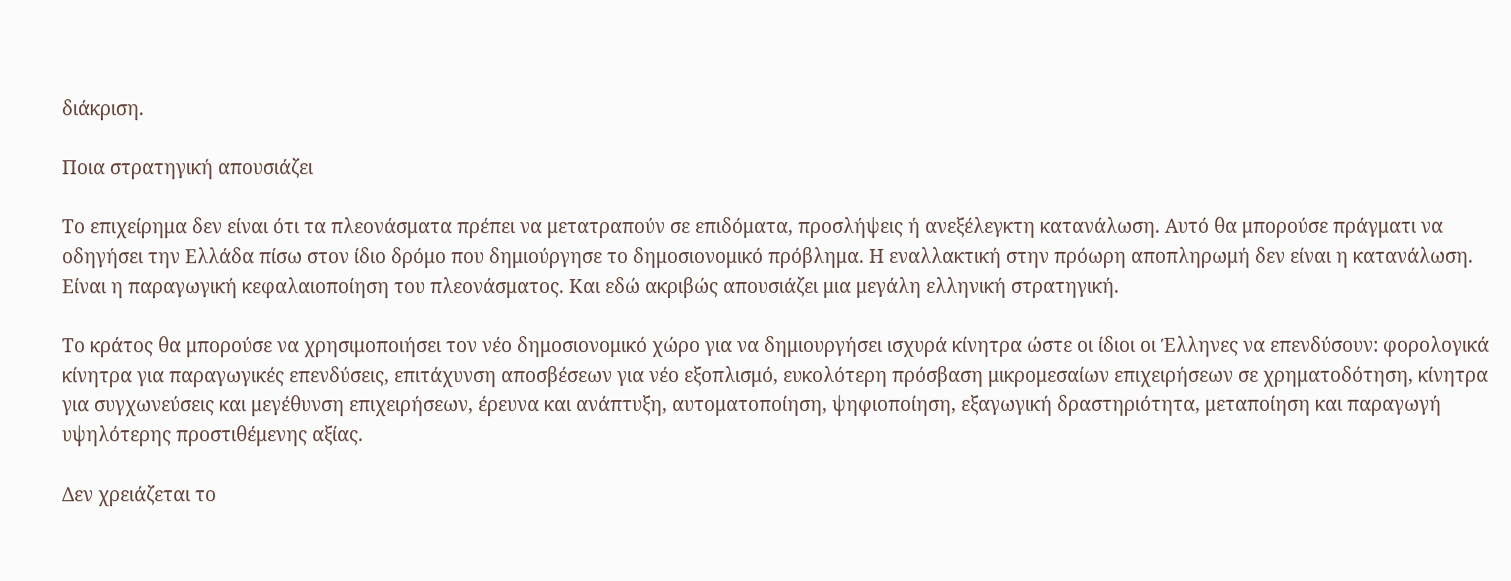διάκριση.

Ποια στρατηγική απουσιάζει

Το επιχείρημα δεν είναι ότι τα πλεονάσματα πρέπει να μετατραπούν σε επιδόματα, προσλήψεις ή ανεξέλεγκτη κατανάλωση. Αυτό θα μπορούσε πράγματι να οδηγήσει την Ελλάδα πίσω στον ίδιο δρόμο που δημιούργησε το δημοσιονομικό πρόβλημα. Η εναλλακτική στην πρόωρη αποπληρωμή δεν είναι η κατανάλωση. Είναι η παραγωγική κεφαλαιοποίηση του πλεονάσματος. Και εδώ ακριβώς απουσιάζει μια μεγάλη ελληνική στρατηγική.

Το κράτος θα μπορούσε να χρησιμοποιήσει τον νέο δημοσιονομικό χώρο για να δημιουργήσει ισχυρά κίνητρα ώστε οι ίδιοι οι Έλληνες να επενδύσουν: φορολογικά κίνητρα για παραγωγικές επενδύσεις, επιτάχυνση αποσβέσεων για νέο εξοπλισμό, ευκολότερη πρόσβαση μικρομεσαίων επιχειρήσεων σε χρηματοδότηση, κίνητρα για συγχωνεύσεις και μεγέθυνση επιχειρήσεων, έρευνα και ανάπτυξη, αυτοματοποίηση, ψηφιοποίηση, εξαγωγική δραστηριότητα, μεταποίηση και παραγωγή υψηλότερης προστιθέμενης αξίας.

Δεν χρειάζεται το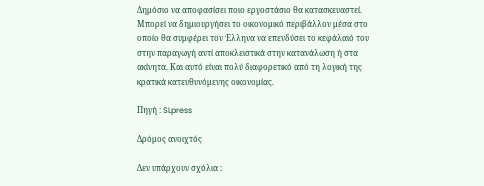Δημόσιο να αποφασίσει ποιο εργοστάσιο θα κατασκευαστεί. Μπορεί να δημιουργήσει το οικονομικό περιβάλλον μέσα στο οποίο θα συμφέρει τον Έλληνα να επενδύσει το κεφάλαιό του στην παραγωγή αντί αποκλειστικά στην κατανάλωση ή στα ακίνητα. Και αυτό είναι πολύ διαφορετικό από τη λογική της κρατικά κατευθυνόμενης οικονομίας.

Πηγή : SLpress

Δρόμος ανοιχτός

Δεν υπάρχουν σχόλια :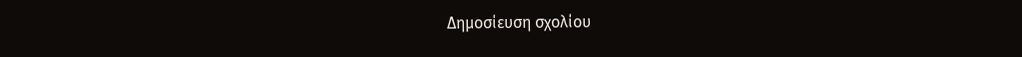Δημοσίευση σχολίου